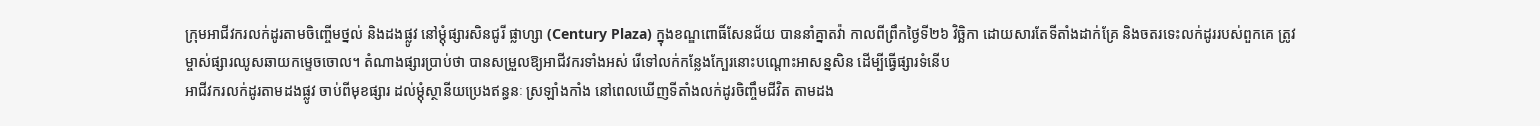ក្រុមអាជីវករលក់ដូរតាមចិញ្ចើមថ្នល់ និងដងផ្លូវ នៅម្ដុំផ្សារសិនជូរី ផ្លាហ្សា (Century Plaza) ក្នុងខណ្ឌពោធិ៍សែនជ័យ បាននាំគ្នាតវ៉ា កាលពីព្រឹកថ្ងៃទី២៦ វិច្ឆិកា ដោយសារតែទីតាំងដាក់គ្រែ និងចតរទេះលក់ដូររបស់ពួកគេ ត្រូវម្ចាស់ផ្សារឈូសឆាយកម្ទេចចោល។ តំណាងផ្សារប្រាប់ថា បានសម្រួលឱ្យអាជីវករទាំងអស់ រើទៅលក់កន្លែងក្បែរនោះបណ្ដោះអាសន្នសិន ដើម្បីធ្វើផ្សារទំនើប
អាជីវករលក់ដូរតាមដងផ្លូវ ចាប់ពីមុខផ្សារ ដល់ម្ដុំស្ថានីយប្រេងឥន្ធនៈ ស្រឡាំងកាំង នៅពេលឃើញទីតាំងលក់ដូរចិញ្ចឹមជីវិត តាមដង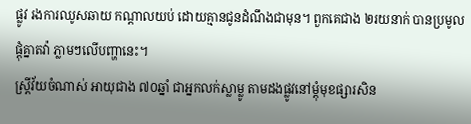ផ្លូវ រងការឈូសឆាយ កណ្ដាលយប់ ដោយគ្មានជូនដំណឹងជាមុន។ ពួកគេជាង ២រយនាក់ បានប្រមូលផ្ដុំគ្នាតវ៉ា ភ្លាមៗលើបញ្ហានេះ។
ស្ត្រីវ័យចំណាស់ អាយុជាង ៧០ឆ្នាំ ជាអ្នកលក់ស្លាម្លូ តាមដងផ្លូវនៅម្ដុំមុខផ្សារសិន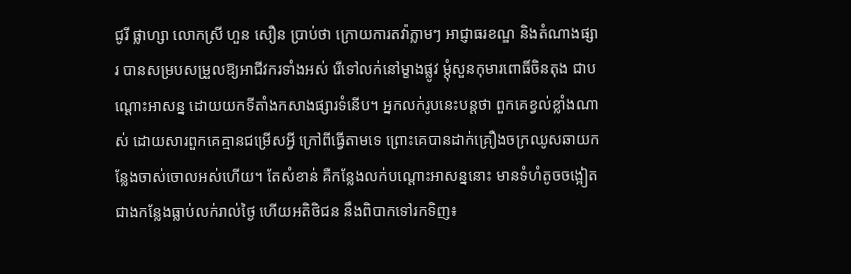ជូរី ផ្លាហ្សា លោកស្រី ហួន សឿន ប្រាប់ថា ក្រោយការតវ៉ាភ្លាមៗ អាជ្ញាធរខណ្ឌ និងតំណាងផ្សារ បានសម្របសម្រួលឱ្យអាជីវករទាំងអស់ រើទៅលក់នៅម្ខាងផ្លូវ ម្ដុំសួនកុមារពោធិ៍ចិនតុង ជាបណ្ដោះអាសន្ន ដោយយកទីតាំងកសាងផ្សារទំនើប។ អ្នកលក់រូបនេះបន្តថា ពួកគេខ្វល់ខ្លាំងណាស់ ដោយសារពួកគេគ្មានជម្រើសអ្វី ក្រៅពីធ្វើតាមទេ ព្រោះគេបានដាក់គ្រឿងចក្រឈូសឆាយកន្លែងចាស់ចោលអស់ហើយ។ តែសំខាន់ គឺកន្លែងលក់បណ្ដោះអាសន្ននោះ មានទំហំតូចចង្អៀតជាងកន្លែងធ្លាប់លក់រាល់ថ្ងៃ ហើយអតិថិជន នឹងពិបាកទៅរកទិញ៖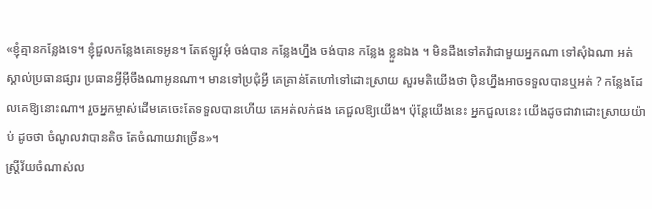«ខ្ញុំគ្មានកន្លែងទេ។ ខ្ញុំជួលកន្លែងគេទេអូន។ តែឥឡូវអុំ ចង់បាន កន្លែងហ្នឹង ចង់បាន កន្លែង ខ្លួនឯង ។ មិនដឹងទៅតវ៉ាជាមួយអ្នកណា ទៅសុំឯណា អត់ស្គាល់ប្រធានផ្សារ ប្រធានអ្វីអ៊ីចឹងណាអូនណា។ មានទៅប្រជុំអ្វី គេគ្រាន់តែហៅទៅដោះស្រាយ សួរមតិយើងថា ប៉ិនហ្នឹងអាចទទួលបានឬអត់ ? កន្លែងដែលគេឱ្យនោះណា។ រួចអ្នកម្ចាស់ដើមគេចេះតែទទួលបានហើយ គេអត់លក់ផង គេជួលឱ្យយើង។ ប៉ុន្តែយើងនេះ អ្នកជួលនេះ យើងដូចជាវាដោះស្រាយយ៉ាប់ ដូចថា ចំណូលវាបានតិច តែចំណាយវាច្រើន»។
ស្ត្រីវ័យចំណាស់ល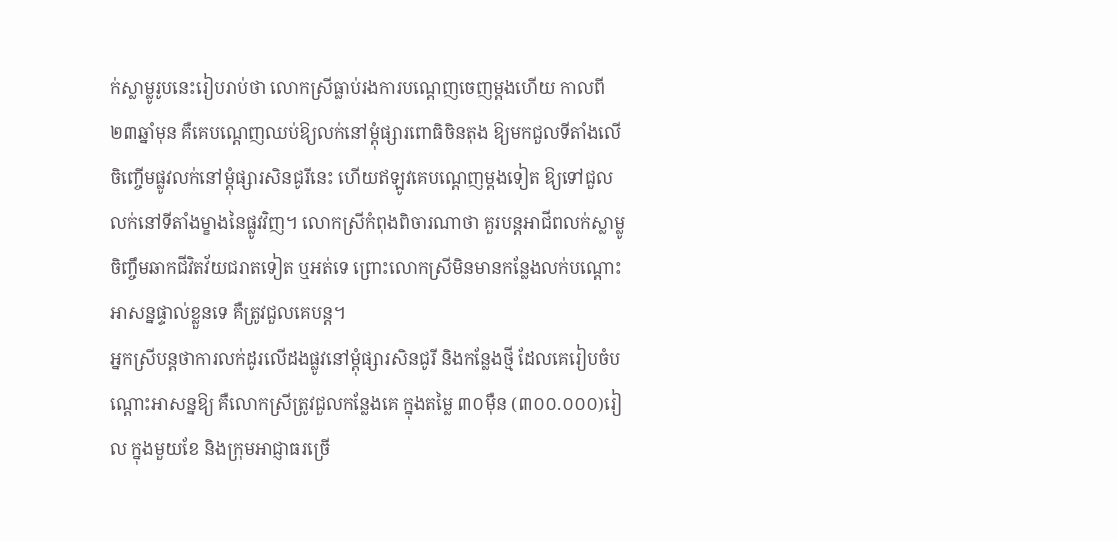ក់ស្លាម្លូរូបនេះរៀបរាប់ថា លោកស្រីធ្លាប់រងការបណ្ដេញចេញម្ដងហើយ កាលពី ២៣ឆ្នាំមុន គឺគេបណ្ដេញឈប់ឱ្យលក់នៅម្ដុំផ្សារពោធិចិនតុង ឱ្យមកជួលទីតាំងលើចិញ្ចើមផ្លូវលក់នៅម្ដុំផ្សារសិនជូរីនេះ ហើយឥឡូវគេបណ្ដេញម្ដងទៀត ឱ្យទៅជួលលក់នៅទីតាំងម្ខាងនៃផ្លូវវិញ។ លោកស្រីកំពុងពិចារណាថា គួរបន្តអាជីពលក់ស្លាម្លូ ចិញ្ចឹមឆាកជីវិតវ័យជរាតទៀត ឬអត់ទេ ព្រោះលោកស្រីមិនមានកន្លែងលក់បណ្ដោះអាសន្នផ្ទាល់ខ្លួនទេ គឺត្រូវជួលគេបន្ត។
អ្នកស្រីបន្តថាការលក់ដូរលើដងផ្លូវនៅម្ដុំផ្សារសិនជូរី និងកន្លែងថ្មី ដែលគេរៀបចំបណ្ដោះអាសន្នឱ្យ គឺលោកស្រីត្រូវជួលកន្លែងគេ ក្នុងតម្លៃ ៣០ម៉ឺន (៣០០.០០០)រៀល ក្នុងមួយខែ និងក្រុមអាជ្ញាធរច្រើ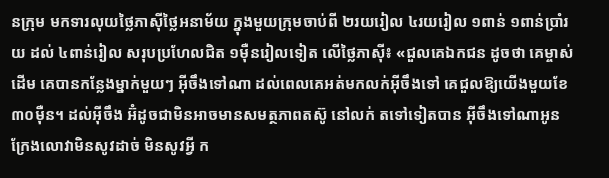នក្រុម មកទារលុយថ្លៃភាស៊ីថ្លៃអនាម័យ ក្នុងមួយក្រុមចាប់ពី ២រយរៀល ៤រយរៀល ១ពាន់ ១ពាន់ប្រាំរយ ដល់ ៤ពាន់រៀល សរុបប្រហែលជិត ១ម៉ឺនរៀលទៀត លើថ្លៃភាស៊ី៖ «ជួលគេឯកជន ដូចថា គេម្ចាស់ដើម គេបានកន្លែងម្នាក់មួយៗ អ៊ីចឹងទៅណា ដល់ពេលគេអត់មកលក់អ៊ីចឹងទៅ គេជួលឱ្យយើងមួយខែ ៣០ម៉ឺន។ ដល់អ៊ីចឹង អ៊ំដូចជាមិនអាចមានសមត្ថភាពតស៊ូ នៅលក់ តទៅទៀតបាន អ៊ីចឹងទៅណាអូន ក្រែងលោវាមិនសូវដាច់ មិនសូវអ្វី ក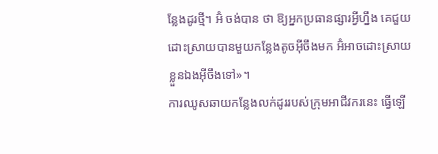ន្លែងដូរថ្មី។ អ៊ំ ចង់បាន ថា ឱ្យអ្នកប្រធានផ្សារអ្វីហ្នឹង គេជួយដោះស្រាយបានមួយកន្លែងតូចអ៊ីចឹងមក អ៊ំអាចដោះស្រាយខ្លួនឯងអ៊ីចឹងទៅ»។
ការឈូសឆាយកន្លែងលក់ដូររបស់ក្រុមអាជីវករនេះ ធ្វើឡើ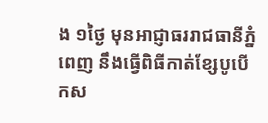ង ១ថ្ងៃ មុនអាជ្ញាធររាជធានីភ្នំពេញ នឹងធ្វើពិធីកាត់ខ្សែបូបើកស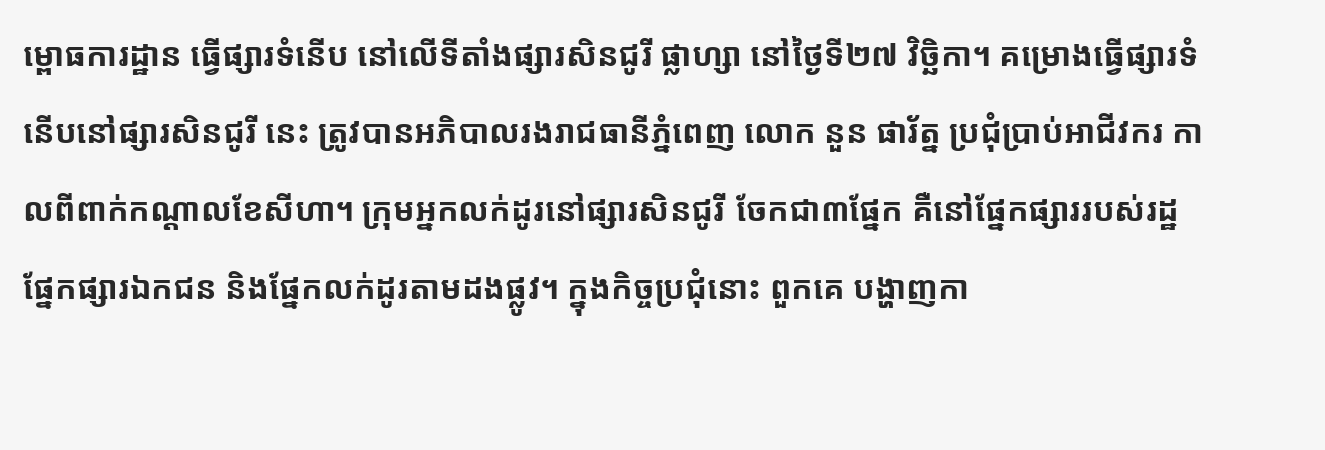ម្ពោធការដ្ឋាន ធ្វើផ្សារទំនើប នៅលើទីតាំងផ្សារសិនជូរី ផ្លាហ្សា នៅថ្ងៃទី២៧ វិច្ឆិកា។ គម្រោងធ្វើផ្សារទំនើបនៅផ្សារសិនជូរី នេះ ត្រូវបានអភិបាលរងរាជធានីភ្នំពេញ លោក នួន ផារ័ត្ន ប្រជុំប្រាប់អាជីវករ កាលពីពាក់កណ្ដាលខែសីហា។ ក្រុមអ្នកលក់ដូរនៅផ្សារសិនជូរី ចែកជា៣ផ្នែក គឺនៅផ្នែកផ្សាររបស់រដ្ឋ ផ្នែកផ្សារឯកជន និងផ្នែកលក់ដូរតាមដងផ្លូវ។ ក្នុងកិច្ចប្រជុំនោះ ពួកគេ បង្ហាញកា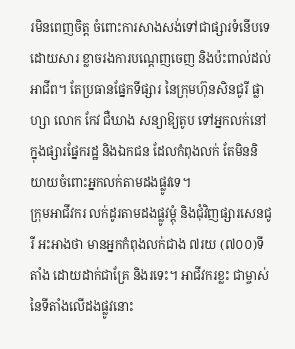រមិនពេញចិត្ត ចំពោះការសាងសង់ទៅជាផ្សារទំនើបទេ ដោយសារ ខ្លាចរងការបណ្ដេញចេញ និងប៉ះពាល់ដល់អាជីព។ តែប្រធានផ្នែកទីផ្សារ នៃក្រុមហ៊ុនសិនជូរី ផ្លាហ្សា លោក កែវ ជឺឃាង សន្យាឱ្យតូប ទៅអ្នកលក់នៅក្នុងផ្សារផ្នែករដ្ឋ និងឯកជន ដែលកំពុងលក់ តែមិននិយាយចំពោះអ្នកលក់តាមដងផ្លូវទេ។
ក្រុមអាជីវករ លក់ដូរតាមដងផ្លូវម្ដុំ និងជុំវិញផ្សារសេនជូរី អះអាងថា មានអ្នកកំពុងលក់ជាង ៧រយ (៧០០)ទីតាំង ដោយដាក់ជាគ្រែ និងរទេះ។ អាជីវករខ្លះ ជាម្ចាស់នៃទីតាំងលើដងផ្លូវនោះ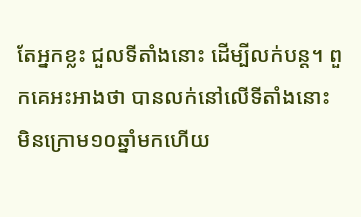តែអ្នកខ្លះ ជួលទីតាំងនោះ ដើម្បីលក់បន្ត។ ពួកគេអះអាងថា បានលក់នៅលើទីតាំងនោះ មិនក្រោម១០ឆ្នាំមកហើយ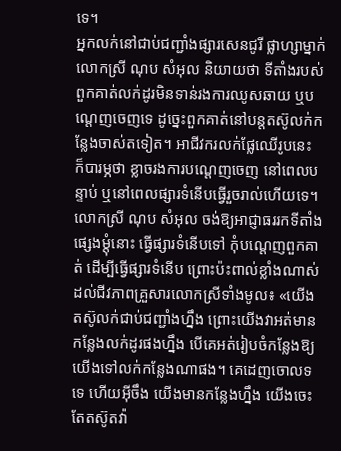ទេ។
អ្នកលក់នៅជាប់ជញ្ជាំងផ្សារសេនជូរី ផ្លាហ្សាម្នាក់ លោកស្រី ណុប សំអុល និយាយថា ទីតាំងរបស់ពួកគាត់លក់ដូរមិនទាន់រងការឈូសឆាយ ឬបណ្ដេញចេញទេ ដូច្នេះពួកគាត់នៅបន្តតស៊ូលក់កន្លែងចាស់តទៀត។ អាជីវករលក់ផ្លែឈើរូបនេះ ក៏បារម្ភថា ខ្លាចរងការបណ្ដេញចេញ នៅពេលបន្ទាប់ ឬនៅពេលផ្សារទំនើបធ្វើរួចរាល់ហើយទេ។ លោកស្រី ណុប សំអុល ចង់ឱ្យអាជ្ញាធររកទីតាំងផ្សេងម្ដុំនោះ ធ្វើផ្សារទំនើបទៅ កុំបណ្ដេញពួកគាត់ ដើម្បីធ្វើផ្សារទំនើប ព្រោះប៉ះពាល់ខ្លាំងណាស់ ដល់ជីវភាពគ្រួសារលោកស្រីទាំងមូល៖ «យើង តស៊ូលក់ជាប់ជញ្ជាំងហ្នឹង ព្រោះយើងវាអត់មានកន្លែងលក់ដូរផងហ្នឹង បើគេអត់រៀបចំកន្លែងឱ្យយើងទៅលក់កន្លែងណាផង។ គេដេញចោលទទេ ហើយអ៊ីចឹង យើងមានកន្លែងហ្នឹង យើងចេះតែតស៊ូតវ៉ា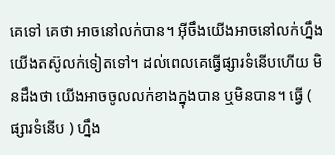គេទៅ គេថា អាចនៅលក់បាន។ អ៊ីចឹងយើងអាចនៅលក់ហ្នឹង យើងតស៊ូលក់ទៀតទៅ។ ដល់ពេលគេធ្វើផ្សារទំនើបហើយ មិនដឹងថា យើងអាចចូលលក់ខាងក្នុងបាន ឬមិនបាន។ ធ្វើ ( ផ្សារទំនើប ) ហ្នឹង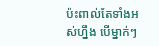ប៉ះពាល់តែទាំងអស់ហ្នឹង បើម្នាក់ៗ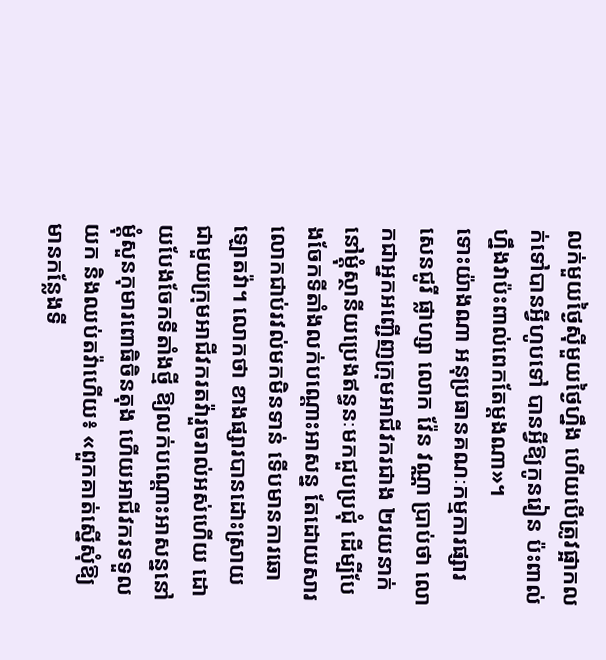លក់មួយថ្ងៃស៊ីមួយថ្ងៃហ្នឹង ហើយបើត្រូវផ្អាកលក់ទៅបានអ្វីហូបទៅ បានអ្វីឱ្យកូនរៀន ប៉ះពាល់ ហ្នឹងវាប៉ះពាល់ពេកតែម្ដងណា»។
ទោះយ៉ាងណា អនុប្រធានគណៈកម្មការផ្សារសេនជូរី ផ្លាហ្សា លោក វ៉ែន វណ្ណា ប្រាប់ថា លោកជាអ្នកអញ្ជើញក្រុមអាជីវករជាង ២រយនាក់ នៅម្ដុំស្ថានីយប្រេងឥន្ធនៈមកជួបប្រជុំ ដើម្បីបែងចែកទីតាំងលក់បណ្ដោះអាសន្ន តែដោយសារលោកជាប់រវល់មកមិនទាន់ ទើបមានការឆោឡោតវ៉ា។ លោកថា ខាងផ្សារបានដោះស្រាយជាមួយក្រុមអាជីវករតវ៉ារួចរាល់អស់ហើយ ដោយបែងចែកទីតាំងថ្មី ឱ្យលក់បណ្ដោះអាសន្ននៅម្ដុំសួនកុមារពោធិចិនតុង ហើយអាជីវករទទួលយក និងឈប់តវ៉ាហើយ៖ «ពួកគាត់ស្នើសុំឱ្យមានកន្លែងទី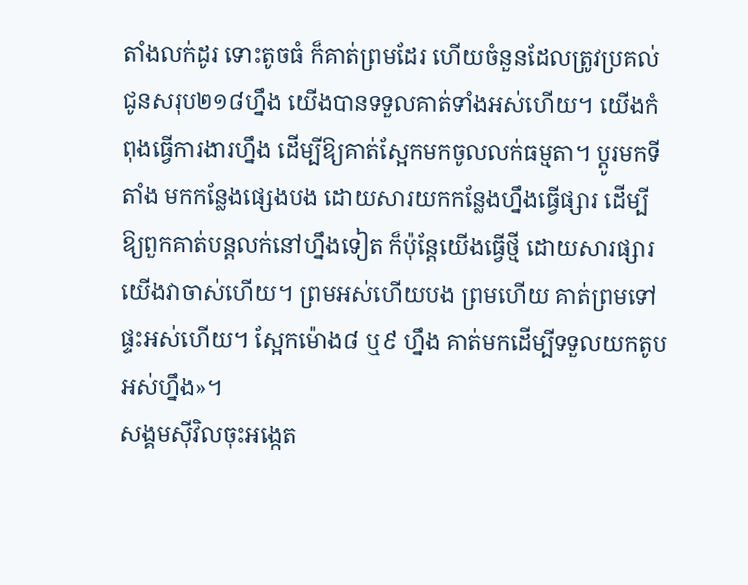តាំងលក់ដូរ ទោះតូចធំ ក៏គាត់ព្រមដែរ ហើយចំនួនដែលត្រូវប្រគល់ជូនសរុប២១៨ហ្នឹង យើងបានទទួលគាត់ទាំងអស់ហើយ។ យើងកំពុងធ្វើការងារហ្នឹង ដើម្បីឱ្យគាត់ស្អែកមកចូលលក់ធម្មតា។ ប្ដូរមកទីតាំង មកកន្លែងផ្សេងបង ដោយសារយកកន្លែងហ្នឹងធ្វើផ្សារ ដើម្បីឱ្យពួកគាត់បន្តលក់នៅហ្នឹងទៀត ក៏ប៉ុន្តែយើងធ្វើថ្មី ដោយសារផ្សារយើងវាចាស់ហើយ។ ព្រមអស់ហើយបង ព្រមហើយ គាត់ព្រមទៅផ្ទះអស់ហើយ។ ស្អែកម៉ោង៨ ឬ៩ ហ្នឹង គាត់មកដើម្បីទទួលយកតូបអស់ហ្នឹង»។
សង្គមស៊ីវិលចុះអង្កេត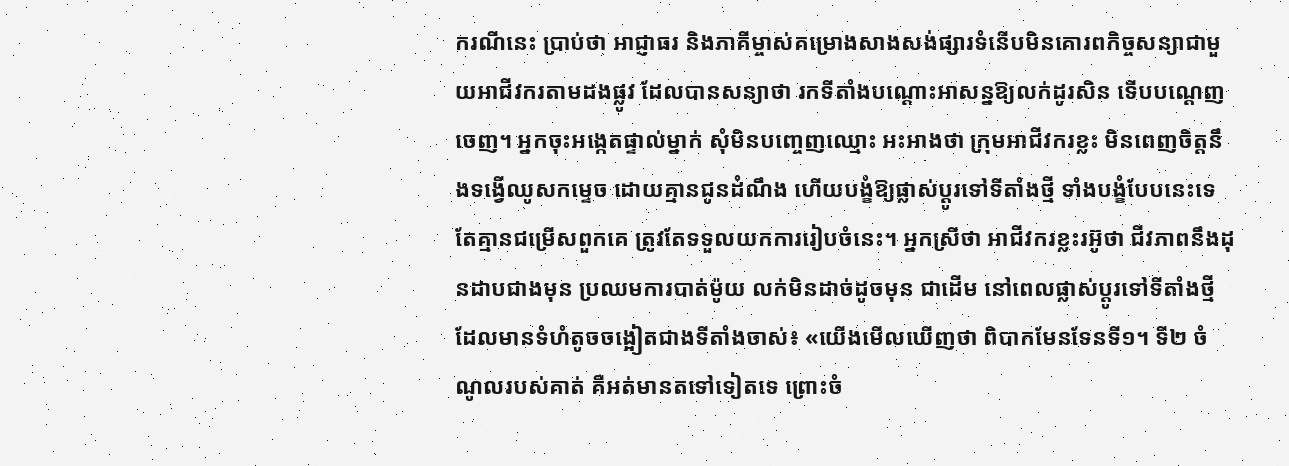ករណីនេះ ប្រាប់ថា អាជ្ញាធរ និងភាគីម្ចាស់គម្រោងសាងសង់ផ្សារទំនើបមិនគោរពកិច្ចសន្យាជាមួយអាជីវករតាមដងផ្លូវ ដែលបានសន្យាថា រកទីតាំងបណ្ដោះអាសន្នឱ្យលក់ដូរសិន ទើបបណ្ដេញចេញ។ អ្នកចុះអង្កេតផ្ទាល់ម្នាក់ សុំមិនបញ្ចេញឈ្មោះ អះអាងថា ក្រុមអាជីវករខ្លះ មិនពេញចិត្តនឹងទង្វើឈូសកម្ទេច ដោយគ្មានជូនដំណឹង ហើយបង្ខំឱ្យផ្លាស់ប្ដូរទៅទីតាំងថ្មី ទាំងបង្ខំបែបនេះទេ តែគ្មានជម្រើសពួកគេ ត្រូវតែទទួលយកការរៀបចំនេះ។ អ្នកស្រីថា អាជីវករខ្លះរអ៊ូថា ជីវភាពនឹងដុនដាបជាងមុន ប្រឈមការបាត់ម៉ូយ លក់មិនដាច់ដូចមុន ជាដើម នៅពេលផ្លាស់ប្ដូរទៅទីតាំងថ្មី ដែលមានទំហំតូចចង្អៀតជាងទីតាំងចាស់៖ «យើងមើលឃើញថា ពិបាកមែនទែនទី១។ ទី២ ចំណូលរបស់គាត់ គឺអត់មានតទៅទៀតទេ ព្រោះចំ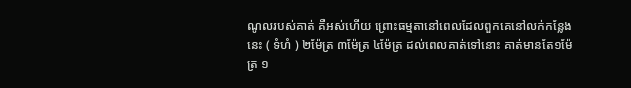ណូលរបស់គាត់ គឺអស់ហើយ ព្រោះធម្មតានៅពេលដែលពួកគេនៅលក់កន្លែងនេះ ( ទំហំ ) ២ម៉ែត្រ ៣ម៉ែត្រ ៤ម៉ែត្រ ដល់ពេលគាត់ទៅនោះ គាត់មានតែ១ម៉ែត្រ ១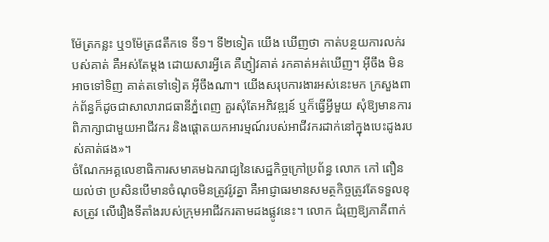ម៉ែត្រកន្លះ ឬ១ម៉ែត្រ៨តឹកទេ ទី១។ ទី២ទៀត យើង ឃើញថា កាត់បន្ថយការលក់របស់គាត់ គឺអស់តែម្ដង ដោយសារអ្វីគេ គឺភ្ញៀវគាត់ រកគាត់អត់ឃើញ។ អ៊ីចឹង មិនអាចទៅទិញ គាត់តទៅទៀត អ៊ីចឹងណា។ យើងសរុបការងារអស់នេះមក ក្រសួងពាក់ព័ន្ធក៏ដូចជាសាលារាជធានីភ្នំពេញ គួរសុំតែអភិវឌ្ឍន៍ ឬក៏ធ្វើអ្វីមួយ សុំឱ្យមានការពិភាក្សាជាមួយអាជីវករ និងផ្ដោតយកអារម្មណ៍របស់អាជីវករដាក់នៅក្នុងបេះដូងរបស់គាត់ផង»។
ចំណែកអគ្គលេខាធិការសមាគមឯករាជ្យនៃសេដ្ឋកិច្ចក្រៅប្រព័ន្ធ លោក កៅ ពឿន យល់ថា ប្រសិនបើមានចំណុចមិនត្រូវរ៉ូវគ្នា គឺអាជ្ញាធរមានសមត្ថកិច្ចត្រូវតែទទួលខុសត្រូវ លើរឿងទីតាំងរបស់ក្រុមអាជីវករតាមដងផ្លូវនេះ។ លោក ជំរុញឱ្យភាគីពាក់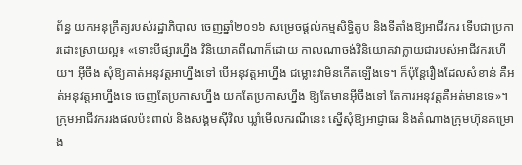ព័ន្ធ យកអនុក្រឹត្យរបស់រដ្ឋាភិបាល ចេញឆ្នាំ២០១៦ សម្រេចផ្ដល់កម្មសិទ្ធិតូប និងទីតាំងឱ្យអាជីវករ ទើបជាប្រការដោះស្រាយល្អ៖ «ទោះបីផ្សារហ្នឹង វិនិយោគពីណាក៏ដោយ កាលណាចង់វិនិយោគវាក្លាយជារបស់អាជីវករហើយ។ អ៊ីចឹង សុំឱ្យគាត់អនុវត្តអាហ្នឹងទៅ បើអនុវត្តអាហ្នឹង ជម្លោះវាមិនកើតឡើងទេ។ ក៏ប៉ុន្តែរឿងដែលសំខាន់ គឺអត់អនុវត្តអាហ្នឹងទេ ចេញតែប្រកាសហ្នឹង យកតែប្រកាសហ្នឹង ឱ្យតែមានអ៊ីចឹងទៅ តែការអនុវត្តគឺអត់មានទេ»។
ក្រុមអាជីវកររងផលប៉ះពាល់ និងសង្គមស៊ីវិល ឃ្លាំមើលករណីនេះ ស្នើសុំឱ្យអាជ្ញាធរ និងតំណាងក្រុមហ៊ុនគម្រោង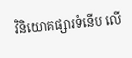វិនិយោគផ្សារទំនើប លើ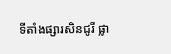ទីតាំងផ្សារសិនជូរី ផ្លា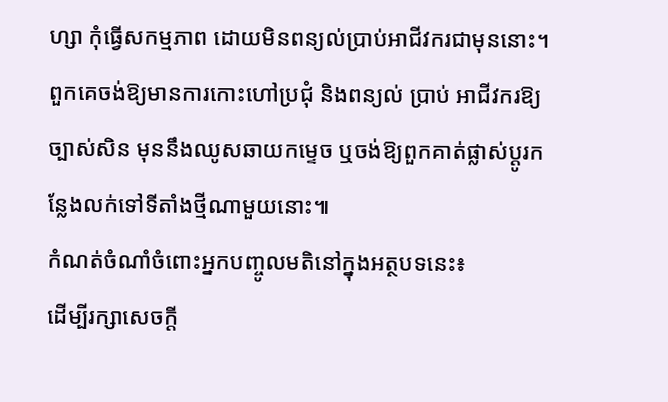ហ្សា កុំធ្វើសកម្មភាព ដោយមិនពន្យល់ប្រាប់អាជីវករជាមុននោះ។ ពួកគេចង់ឱ្យមានការកោះហៅប្រជុំ និងពន្យល់ ប្រាប់ អាជីវករឱ្យច្បាស់សិន មុននឹងឈូសឆាយកម្ទេច ឬចង់ឱ្យពួកគាត់ផ្លាស់ប្ដូរកន្លែងលក់ទៅទីតាំងថ្មីណាមួយនោះ៕
កំណត់ចំណាំចំពោះអ្នកបញ្ចូលមតិនៅក្នុងអត្ថបទនេះ៖
ដើម្បីរក្សាសេចក្ដី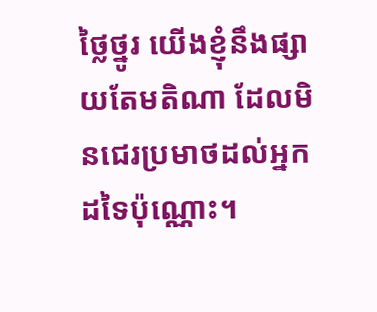ថ្លៃថ្នូរ យើងខ្ញុំនឹងផ្សាយតែមតិណា ដែលមិនជេរប្រមាថដល់អ្នកដទៃប៉ុណ្ណោះ។